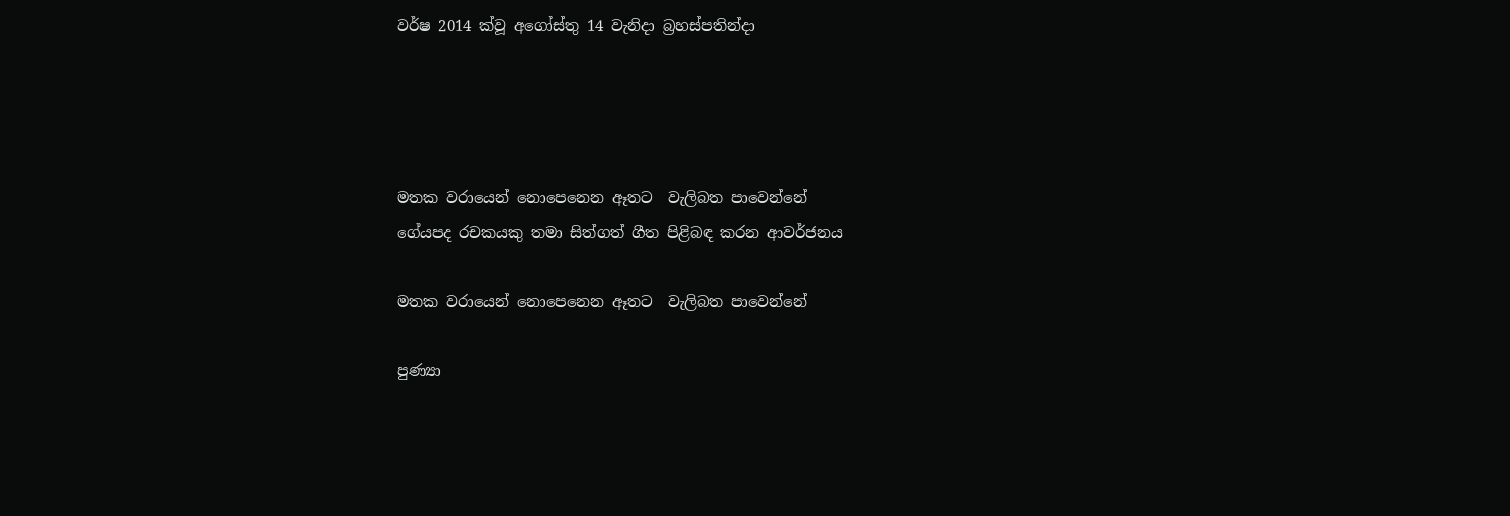වර්ෂ 2014 ක්වූ අගෝස්තු 14 වැනිදා බ්‍රහස්පතින්දා




මතක වරායෙන් නොපෙනෙන ඈතට  වැලිබත පාවෙන්නේ
ගේයපද රචකයකු තමා සිත්ගත් ගීත පිළිබඳ කරන ආවර්ජනය

මතක වරායෙන් නොපෙනෙන ඈතට  වැලිබත පාවෙන්නේ

පුණ්‍යා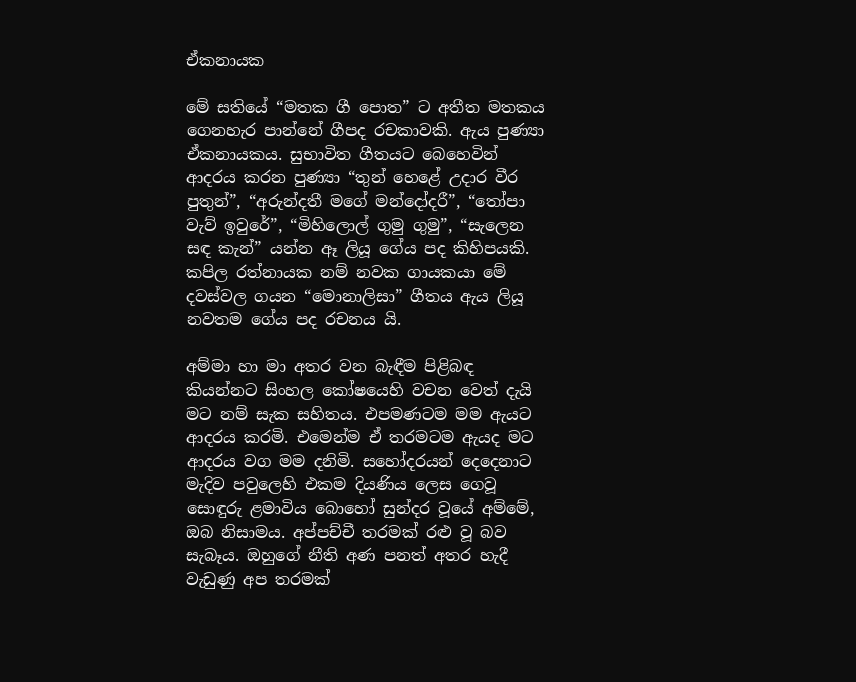ඒකනායක

මේ සතියේ “මතක ගී පොත” ට අතීත මතකය ගෙනහැර පාන්නේ ගීපද රචකාවකි. ඇය පුණ්‍යා ඒකනායකය. සුභාවිත ගීතයට බෙහෙවින් ආදරය කරන පුණ්‍යා “තුන් හෙළේ උදාර වීර පුතුන්”, “අරුන්දතී මගේ මන්දෝදරී”, “තෝපා වැව් ඉවුරේ”, “මිහිලොල් ගුමු ගුමු”, “සැලෙන සඳ කැන්” යන්න ඈ ලියූ ගේය පද කිහිපයකි. කපිල රත්නායක නම් නවක ගායකයා මේ දවස්වල ගයන “මොනාලිසා” ගීතය ඇය ලියූ නවතම ගේය පද රචනය යි.

අම්මා හා මා අතර වන බැඳීම පිළිබඳ කියන්නට සිංහල කෝෂයෙහි වචන වෙත් දැයි මට නම් සැක සහිතය. එපමණටම මම ඇයට ආදරය කරමි. එමෙන්ම ඒ තරමටම ඇයද මට ආදරය වග මම දනිමි. සහෝදරයන් දෙදෙනාට මැදිව පවුලෙහි එකම දියණිය ලෙස ගෙවූ සොඳුරු ළමාවිය බොහෝ සුන්දර වූයේ අම්මේ, ඔබ නිසාමය. අප්පච්චී තරමක් රළු වූ බව සැබෑය. ඔහුගේ නීති අණ පනත් අතර හැදී වැඩුණු අප තරමක්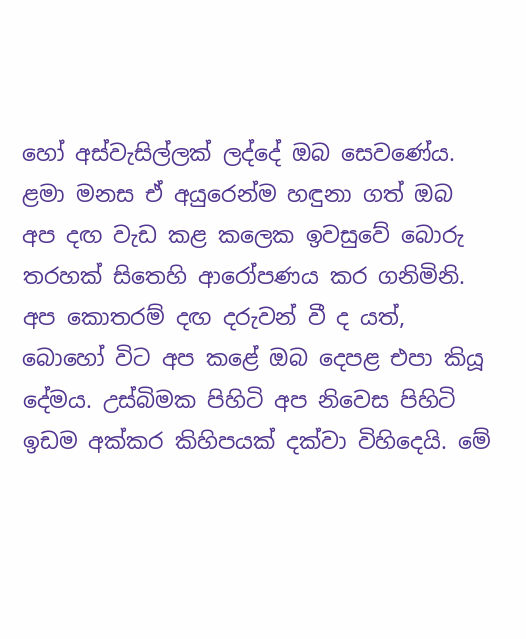හෝ අස්වැසිල්ලක් ලද්දේ ඔබ සෙවණේය. ළමා මනස ඒ අයුරෙන්ම හඳුනා ගත් ඔබ අප දඟ වැඩ කළ කලෙක ඉවසුවේ බොරු තරහක් සිතෙහි ආරෝපණය කර ගනිමිනි. අප කොතරම් දඟ දරුවන් වී ද යත්, බොහෝ විට අප කළේ ඔබ දෙපළ එපා කියූ දේමය. උස්බිමක පිහිටි අප නිවෙස පිහිටි ඉඩම අක්කර කිහිපයක් දක්වා විහිදෙයි. මේ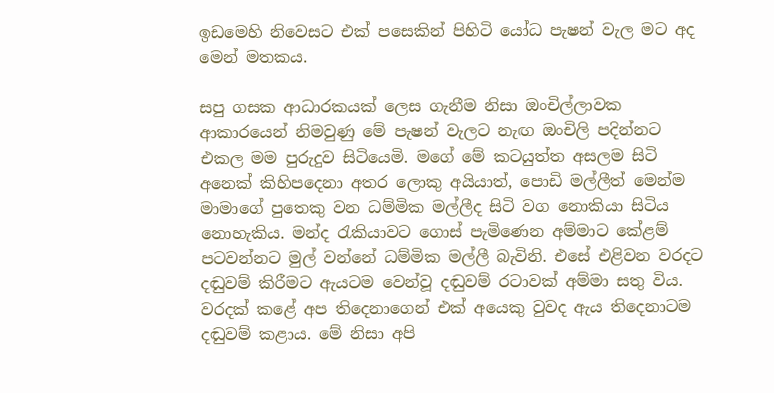ඉඩමෙහි නිවෙසට එක් පසෙකින් පිහිටි යෝධ පැෂන් වැල මට අද මෙන් මතකය.

සපු ගසක ආධාරකයක් ලෙස ගැනීම නිසා ඔංචිල්ලාවක ආකාරයෙන් නිමවුණු මේ පැෂන් වැලට නැඟ ඔංචිලි පදින්නට එකල මම පුරුදුව සිටියෙමි. මගේ මේ කටයුත්ත අසලම සිටි අනෙක් කිහිපදෙනා අතර ලොකු අයියාත්, පොඩි මල්ලීත් මෙන්ම මාමාගේ පුතෙකු වන ධම්මික මල්ලීද සිටි වග නොකියා සිටිය නොහැකිය. මන්ද රැකියාවට ගොස් පැමිණෙන අම්මාට කේළම් පටවන්නට මුල් වන්නේ ධම්මික මල්ලී බැවිනි. එසේ එළිවන වරදට දඬුවම් කිරීමට ඇයටම වෙන්වූ දඬුවම් රටාවක් අම්මා සතු විය. වරදක් කළේ අප තිදෙනාගෙන් එක් අයෙකු වුවද ඇය තිදෙනාටම දඬුවම් කළාය. මේ නිසා අපි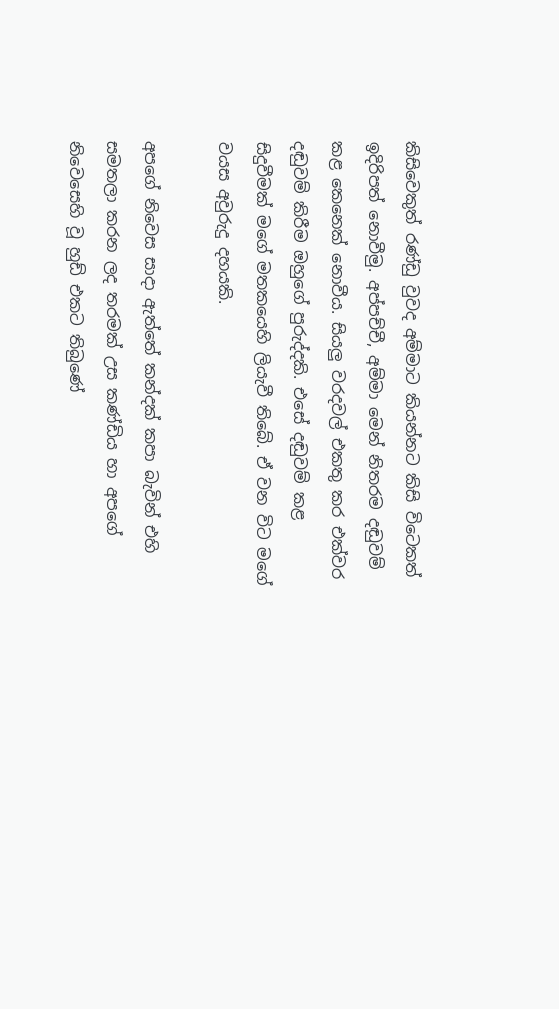කිසිවෙකුත් රණ්ඩු වුවද අම්මාට කියන්නට කිසි විටෙකත් ඉදිරිපත් නොවීමු. අප්පච්චී, අම්මා මෙන් නිතරම දඬුවම් කළ කෙනෙක් නොවීය. සියලු වරදවල් එකතු කර එක්වර දඬුවම් කිරීම ඔහුගේ පුරුද්දකි. එසේ දඬුවම් කළ සිදුවීමක් මගේ මතකයෙහි ලියැවී තිබේ. ඒ වන විට මගේ වයස අවුරුදු දහයකි.

අපගේ නිවෙස සාදා ඇත්තේ කන්දක් කපා බැවින් එහි සමතලා කරන ලද තරමක් උස කණ්ඩිය හා අපගේ නිවෙසෙහි වූ හුඩ් එකට තිබුණේ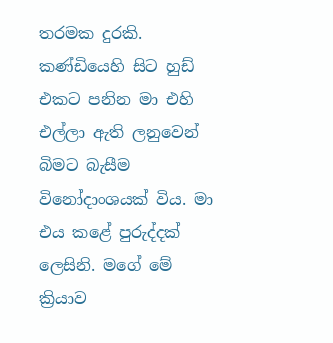තරමක දුරකි. කණ්ඩියෙහි සිට හුඩ් එකට පනින මා එහි එල්ලා ඇති ලනුවෙන් බිමට බැසීම විනෝදාංශයක් විය. මා එය කළේ පුරුද්දක් ලෙසිනි. මගේ මේ ක්‍රියාව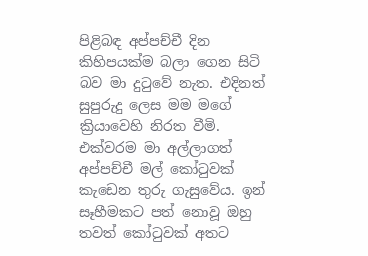පිළිබඳ අප්පච්චී දින කිහිපයක්ම බලා ගෙන සිටි බව මා දුටුවේ නැත. එදිනත් සුපුරුදු ලෙස මම මගේ ක්‍රියාවෙහි නිරත වීමි. එක්වරම මා අල්ලාගත් අප්පච්චී මල් කෝටුවක් කැඩෙන තුරු ගැසුවේය. ඉන් සෑහීමකට පත් නොවූ ඔහු තවත් කෝටුවක් අතට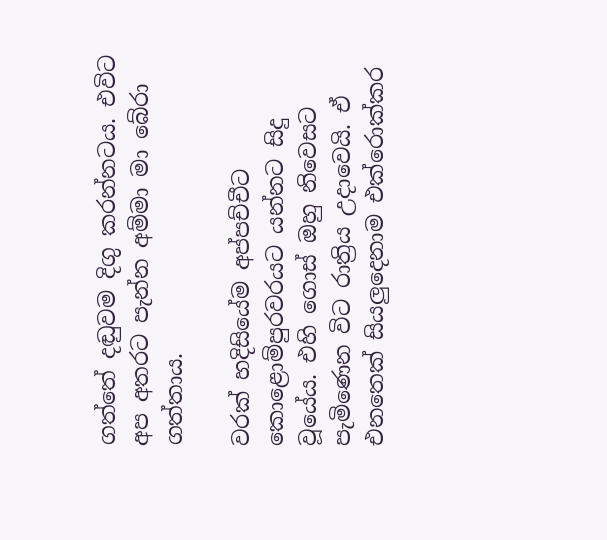ගත්තේ දඬුවම දිගු කරන්නටය. එවිට අප අතරට පැන්න අම්මා මා බේරා ගත්තාය.

වරක් හදිසියේම අප්පච්චීට කොළොම්පුරවරයට යන්නට සිදු වූයේය. එහි ගොස් ඔහු නිවෙසට පැමිණෙන විට රාත්‍රිය උදාවෙයි. ඒ එනතෙක් සියලුදෙනාම එක්රොක්කර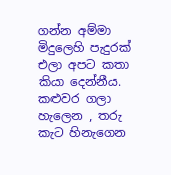ගන්න අම්මා මිදුලෙහි පැදුරක් එලා අපට කතා කියා දෙන්නීය. කළුවර ගලා හැලෙන , තරු කැට හිනැගෙන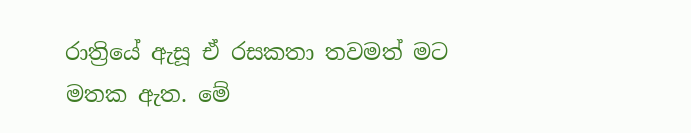රාත්‍රියේ ඇසූ ඒ රසකතා තවමත් මට මතක ඇත. මේ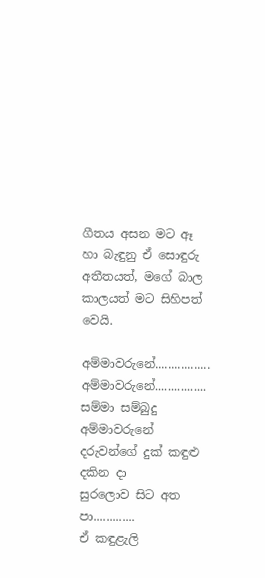ගීතය අසන මට ඈ හා බැඳුනු ඒ සොඳුරු අතීතයත්, මගේ බාල කාලයත් මට සිහිපත් වෙයි.

අම්මාවරුනේ.................
අම්මාවරුනේ................
සම්මා සම්බුදු අම්මාවරුනේ
දරුවන්ගේ දුක් කඳුළු දකින දා
සුරලොව සිට අත පා.............
ඒ කඳුළැලි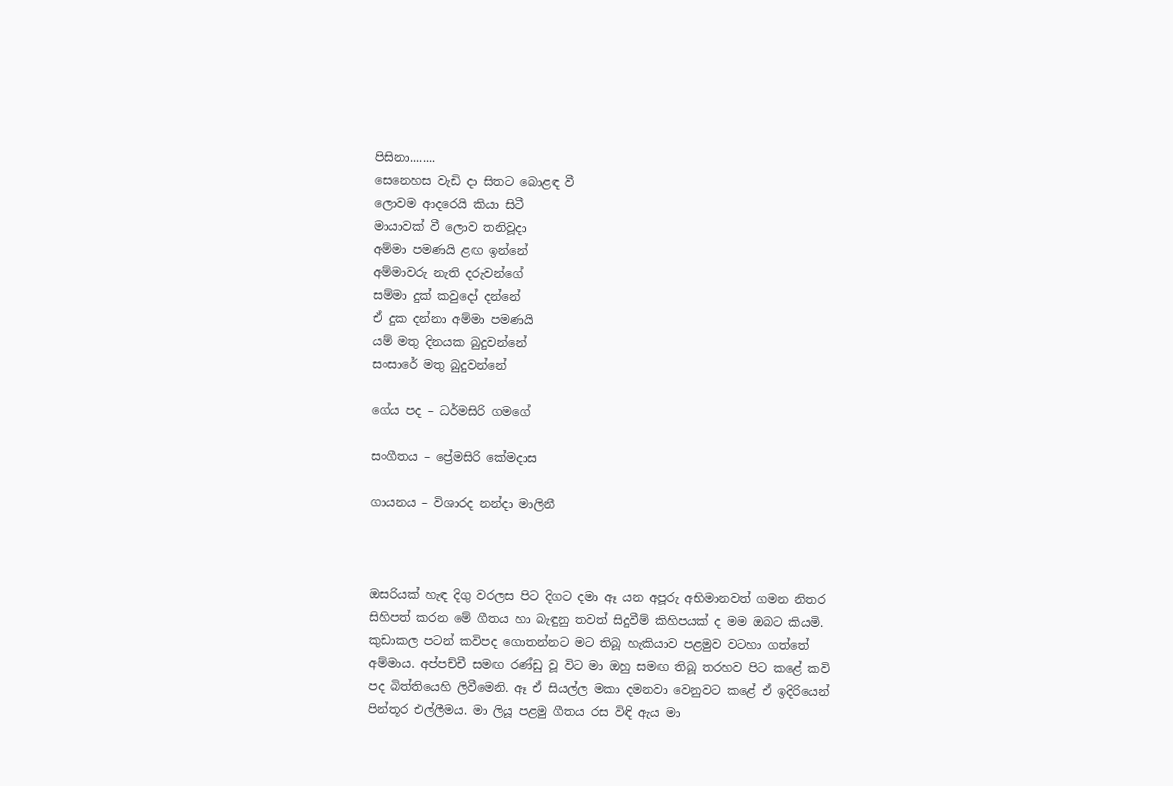පිසිනා........
සෙනෙහස වැඩි දා සිතට බොළඳ වී
ලොවම ආදරෙයි කියා සිටී
මායාවක් වී ලොව තනිවූදා
අම්මා පමණයි ළඟ ඉන්නේ
අම්මාවරු නැති දරුවන්ගේ
සම්මා දුක් කවුදෝ දන්නේ
ඒ දුක දන්නා අම්මා පමණයි
යම් මතු දිනයක බුදුවන්නේ
සංසාරේ මතු බුදුවන්නේ

ගේය පද – ධර්මසිරි ගමගේ

සංගීතය – ප්‍රේමසිරි කේමදාස

ගායනය – විශාරද නන්දා මාලිනී



ඔසරියක් හැඳ දිගු වරලස පිට දිගට දමා ඈ යන අපූරු අභිමානවත් ගමන නිතර සිහිපත් කරන මේ ගීතය හා බැඳුනු තවත් සිදුවීම් කිහිපයක් ද මම ඔබට කියමි. කුඩාකල පටන් කවිපද ගොතන්නට මට තිබූ හැකියාව පළමුව වටහා ගත්තේ අම්මාය. අප්පච්චී සමඟ රණ්ඩු වූ විට මා ඔහු සමඟ තිබූ තරහව පිට කළේ කවි පද බිත්තියෙහි ලිවීමෙනි. ඈ ඒ සියල්ල මකා දමනවා වෙනුවට කළේ ඒ ඉදිරියෙන් පින්තූර එල්ලීමය. මා ලියූ පළමු ගීතය රස විඳි ඇය මා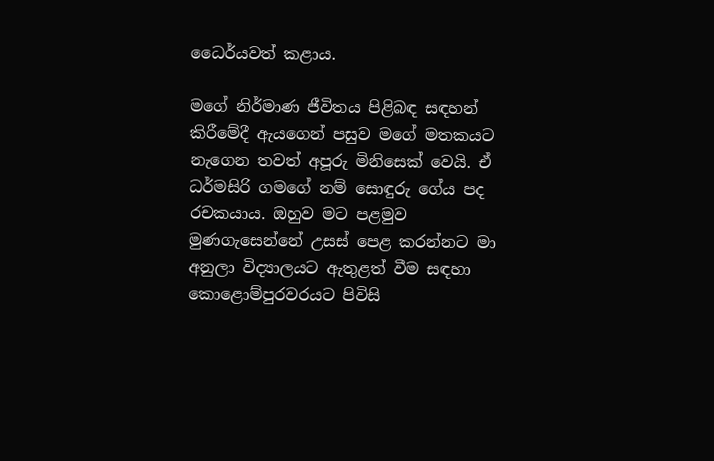ධෛර්යවත් කළාය.

මගේ නිර්මාණ ජීවිතය පිළිබඳ සඳහන් කිරීමේදී ඇයගෙන් පසුව මගේ මතකයට නැගෙන තවත් අපූරු මිනිසෙක් වෙයි. ඒ ධර්මසිරි ගමගේ නම් සොඳුරු ගේය පද රචකයාය. ඔහුව මට පළමුව මුණගැසෙන්නේ උසස් පෙළ කරන්නට මා අනුලා විද්‍යාලයට ඇතුළත් වීම සඳහා කොළොම්පුරවරයට පිවිසි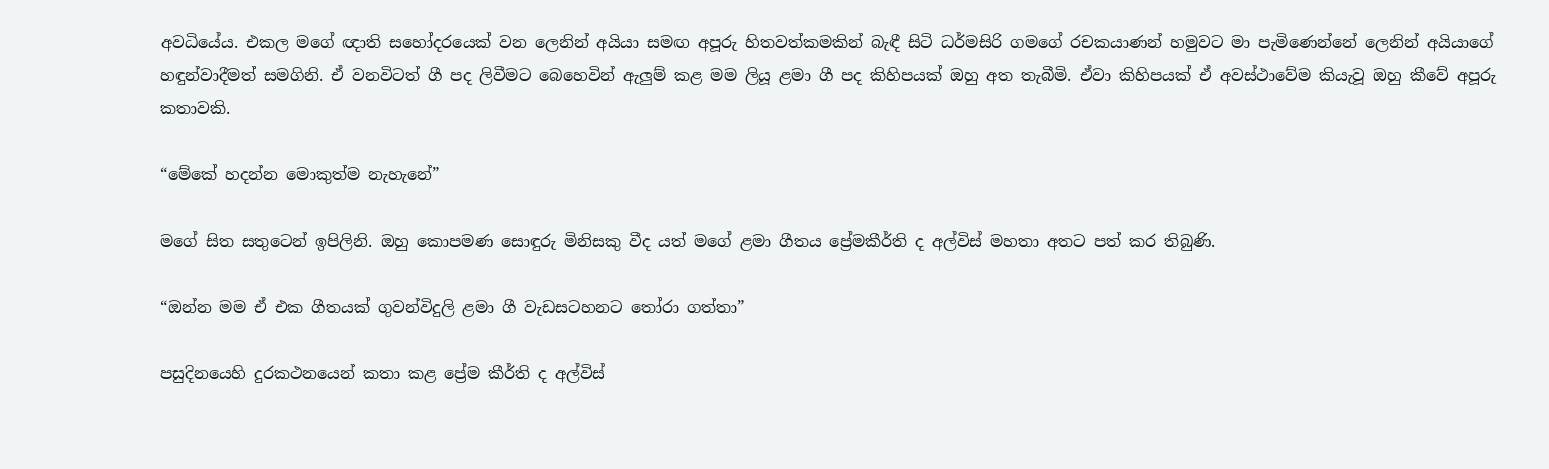අවධියේය. එකල මගේ ඥාති සහෝදරයෙක් වන ලෙනින් අයියා සමඟ අපූරු හිතවත්කමකින් බැඳී සිටි ධර්මසිරි ගමගේ රචකයාණන් හමුවට මා පැමිණෙන්නේ ලෙනින් අයියාගේ හඳුන්වාදීමත් සමගිනි. ඒ වනවිටත් ගී පද ලිවීමට බෙහෙවින් ඇලුම් කළ මම ලියූ ළමා ගී පද කිහිපයක් ඔහු අත තැබීමි. ඒවා කිහිපයක් ඒ අවස්ථාවේම කියැවූ ඔහු කීවේ අපූරු කතාවකි.

“මේකේ හදන්න මොකුත්ම නැහැනේ”

මගේ සිත සතුටෙන් ඉපිලිනි. ඔහු කොපමණ සොඳුරු මිනිසකු වීද යත් මගේ ළමා ගීතය ප්‍රේමකීර්ති ද අල්විස් මහතා අතට පත් කර තිබුණි.

“ඔන්න මම ඒ එක ගීතයක් ගුවන්විදුලි ළමා ගී වැඩසටහනට තෝරා ගත්තා”

පසුදිනයෙහි දුරකථනයෙන් කතා කළ ප්‍රේම කීර්ති ද අල්විස්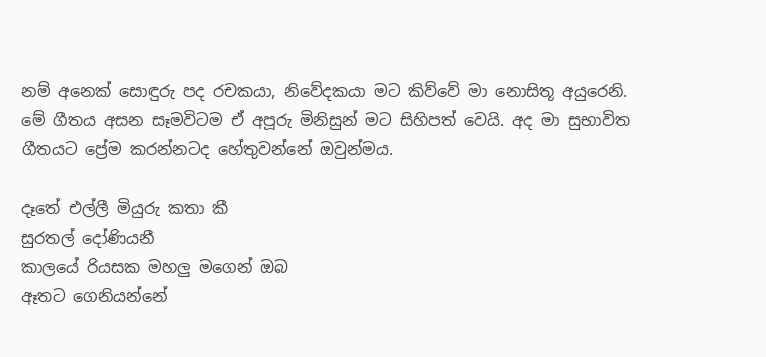නම් අනෙක් සොඳුරු පද රචකයා, නිවේදකයා මට කිව්වේ මා නොසිතූ අයුරෙනි. මේ ගීතය අසන සෑමවිටම ඒ අපූරු මිනිසුන් මට සිහිපත් වෙයි. අද මා සුභාවිත ගීතයට ප්‍රේම කරන්නටද හේතුවන්නේ ඔවුන්මය.

දෑතේ එල්ලී මියුරු කතා කී
සුරතල් දෝණියනී
කාලයේ රියසක මහලු මගෙන් ඔබ
ඈතට ගෙනියන්නේ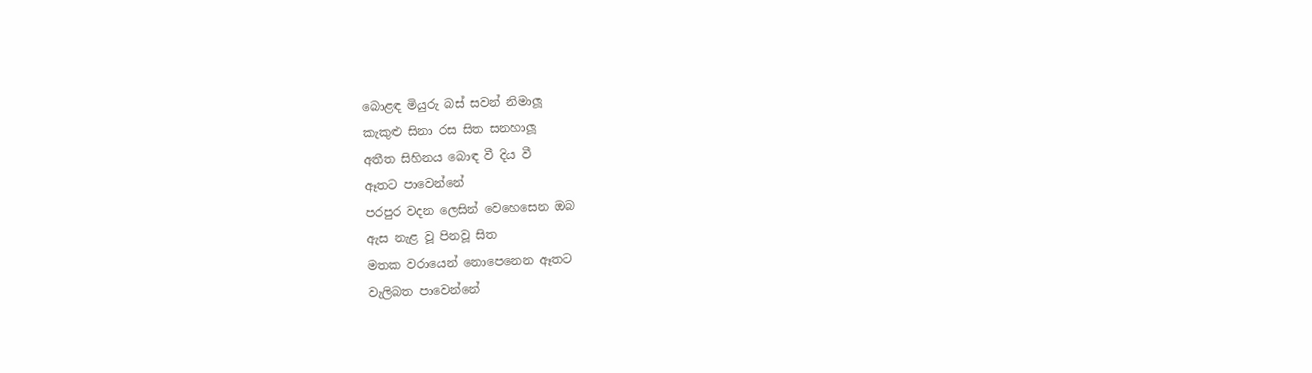බොළඳ මියුරු බස් සවන් නිමාලූ
කැකුළු සිනා රස සිත සනහාලූ
අතීත සිහිනය බොඳ වී දිය වී
ඈතට පාවෙන්නේ
පරපුර වදන ලෙසින් වෙහෙසෙන ඔබ
ඇස නැළ වූ පිනවූ සිත
මතක වරායෙන් නොපෙනෙන ඈතට
වැලිබත පාවෙන්නේ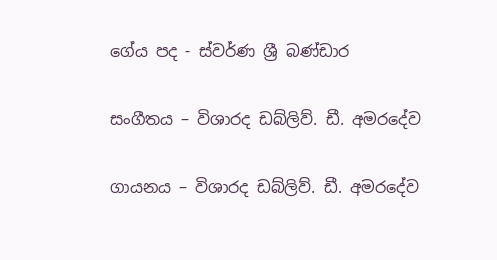ගේය පද - ස්වර්ණ ශ්‍රී බණ්ඩාර

සංගීතය – විශාරද ඩබ්ලිව්. ඩී. අමරදේව

ගායනය – විශාරද ඩබ්ලිව්. ඩී. අමරදේව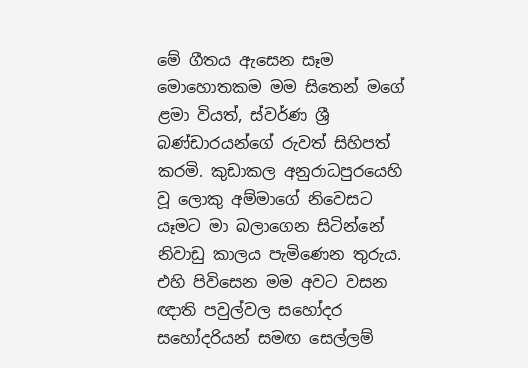මේ ගීතය ඇසෙන සෑම මොහොතකම මම සිතෙන් මගේ ළමා වියත්, ස්වර්ණ ශ්‍රී බණ්ඩාරයන්ගේ රුවත් සිහිපත් කරමි. කුඩාකල අනුරාධපුරයෙහි වූ ලොකු අම්මාගේ නිවෙසට යෑමට මා බලාගෙන සිටින්නේ නිවාඩු කාලය පැමිණෙන තුරුය. එහි පිවිසෙන මම අවට වසන ඥාති පවුල්වල සහෝදර සහෝදරියන් සමඟ සෙල්ලම්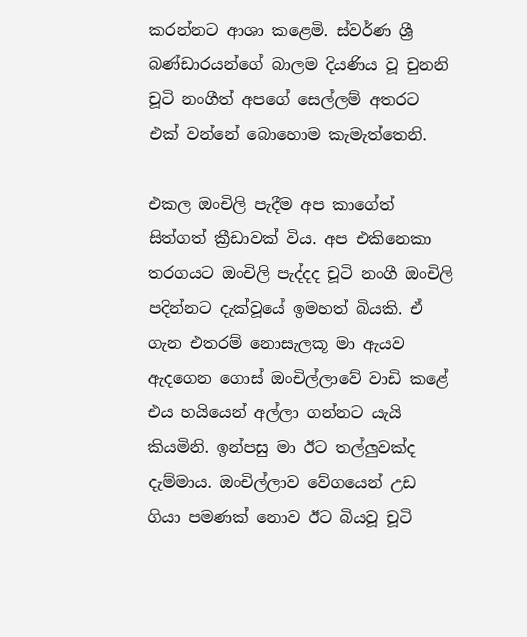කරන්නට ආශා කළෙමි. ස්වර්ණ ශ්‍රී බණ්ඩාරයන්ගේ බාලම දියණිය වූ චුනනි චූටි නංගීත් අපගේ සෙල්ලම් අතරට එක් වන්නේ බොහොම කැමැත්තෙනි.

එකල ඔංචිලි පැදීම අප කාගේත් සිත්ගත් ක්‍රීඩාවක් විය. අප එකිනෙකා තරගයට ඔංචිලි පැද්දද චූටි නංගී ඔංචිලි පදින්නට දැක්වූයේ ඉමහත් බියකි. ඒ ගැන එතරම් නොසැලකූ මා ඇයව ඇදගෙන ගොස් ඔංචිල්ලාවේ වාඩි කළේ එය හයියෙන් අල්ලා ගන්නට යැයි කියමිනි. ඉන්පසු මා ඊට තල්ලුවක්ද දැම්මාය. ඔංචිල්ලාව වේගයෙන් උඩ ගියා පමණක් නොව ඊට බියවූ චූටි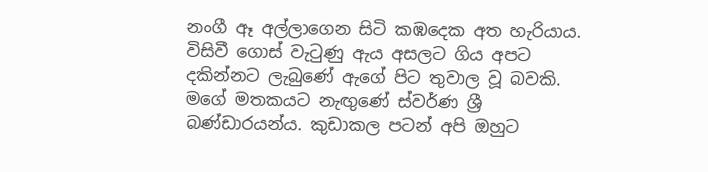නංගී ඈ අල්ලාගෙන සිටි කඹදෙක අත හැරියාය. විසිවී ගොස් වැටුණු ඇය අසලට ගිය අපට දකින්නට ලැබුණේ ඇගේ පිට තුවාල වූ බවකි. මගේ මතකයට නැඟුණේ ස්වර්ණ ශ්‍රී බණ්ඩාරයන්ය. කුඩාකල පටන් අපි ඔහුට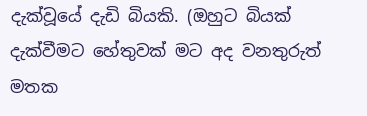දැක්වූයේ දැඩි බියකි. (ඔහුට බියක් දැක්වීමට හේතුවක් මට අද වනතුරුත් මතක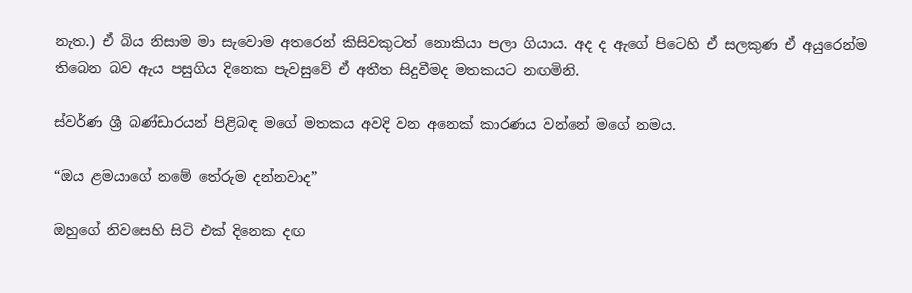නැත.) ඒ බිය නිසාම මා සැවොම අතරෙන් කිසිවකුටත් නොකියා පලා ගියාය. අද ද ඇගේ පිටෙහි ඒ සලකුණ ඒ අයුරෙන්ම තිබෙන බව ඇය පසුගිය දිනෙක පැවසුවේ ඒ අතීත සිදුවීමද මතකයට නඟමිනි.

ස්වර්ණ ශ්‍රී බණ්ඩාරයන් පිළිබඳ මගේ මතකය අවදි වන අනෙක් කාරණය වන්නේ මගේ නමය.

“ඔය ළමයාගේ නමේ තේරුම දන්නවාද”

ඔහුගේ නිවසෙහි සිටි එක් දිනෙක දඟ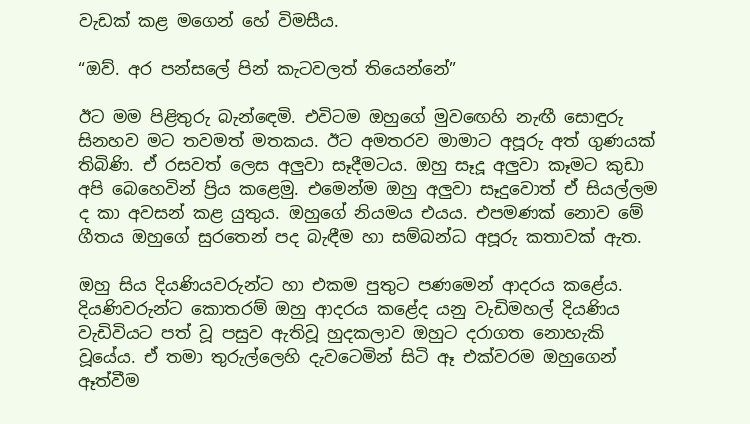වැඩක් කළ මගෙන් හේ විමසීය.

“ඔව්. අර පන්සලේ පින් කැටවලත් තියෙන්නේ”

ඊට මම පිළිතුරු බැන්ඳෙමි. එවිටම ඔහුගේ මුවඟෙහි නැඟී සොඳුරු සිනහව මට තවමත් මතකය. ඊට අමතරව මාමාට අපූරු අත් ගුණයක් තිබිණි. ඒ රසවත් ලෙස අලුවා සෑදීමටය. ඔහු සෑදූ අලුවා කෑමට කුඩා අපි බෙහෙවින් ප්‍රිය කළෙමු. එමෙන්ම ඔහු අලුවා සෑදුවොත් ඒ සියල්ලම ද කා අවසන් කළ යුතුය. ඔහුගේ නියමය එයය. එපමණක් නොව මේ ගීතය ඔහුගේ සුරතෙන් පද බැඳීම හා සම්බන්ධ අපූරු කතාවක් ඇත.

ඔහු සිය දියණියවරුන්ට හා එකම පුතුට පණමෙන් ආදරය කළේය. දියණිවරුන්ට කොතරම් ඔහු ආදරය කළේද යනු වැඩිමහල් දියණිය වැඩිවියට පත් වූ පසුව ඇතිවූ හුදකලාව ඔහුට දරාගත නොහැකි වූයේය. ඒ තමා තුරුල්ලෙහි දැවටෙමින් සිටි ඈ එක්වරම ඔහුගෙන් ඈත්වීම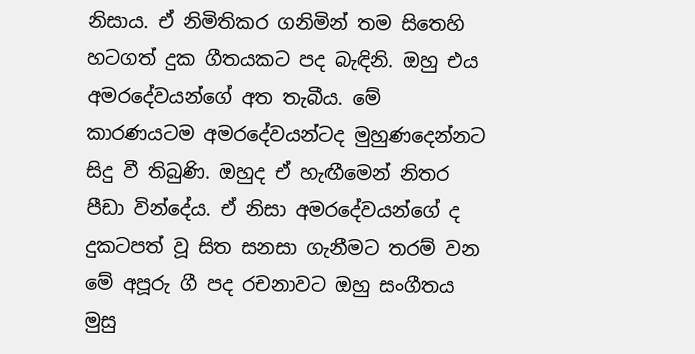නිසාය. ඒ නිමිතිකර ගනිමින් තම සිතෙහි හටගත් දුක ගීතයකට පද බැඳිනි. ඔහු එය අමරදේවයන්ගේ අත තැබීය. මේ කාරණයටම අමරදේවයන්ටද මුහුණදෙන්නට සිදු වී තිබුණි. ඔහුද ඒ හැඟීමෙන් නිතර පීඩා වින්දේය. ඒ නිසා අමරදේවයන්ගේ ද දුකටපත් වූ සිත සනසා ගැනීමට තරම් වන මේ අපූරු ගී පද රචනාවට ඔහු සංගීතය මුසු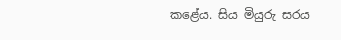කළේය. සිය මියුරු සරය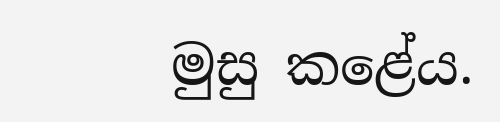මුසු කළේය.